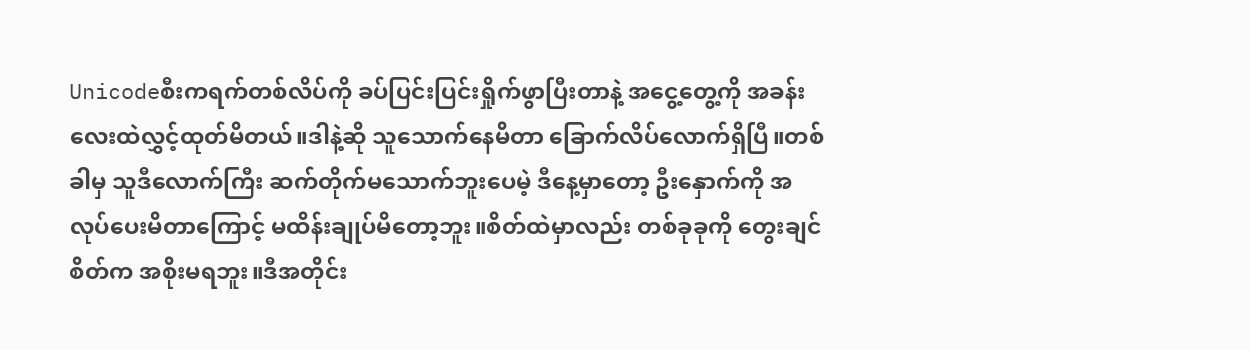Unicodeစီးကရက်တစ်လိပ်ကို ခပ်ပြင်းပြင်းရှိုက်ဖွာပြီးတာနဲ့ အငွေ့တွေ့ကို အခန်းလေးထဲလွှင့်ထုတ်မိတယ်။ဒါနဲ့ဆို သူသောက်နေမိတာ ခြောက်လိပ်လောက်ရှိပြီ။တစ်ခါမှ သူဒီလောက်ကြီး ဆက်တိုက်မသောက်ဘူးပေမဲ့ ဒီနေ့မှာတော့ ဦးနှောက်ကို အလုပ်ပေးမိတာကြောင့် မထိန်းချုပ်မိတော့ဘူး။စိတ်ထဲမှာလည်း တစ်ခုခုကို တွေးချင်စိတ်က အစိုးမရဘူး။ဒီအတိုင်း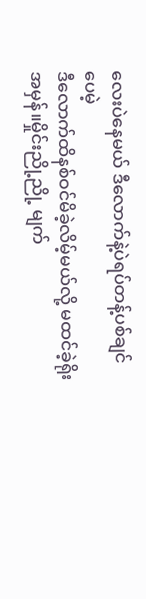လေးပဲနေမယ် ဒီလောက်နဲ့ပဲရပ်တန့်ပစ်ချင်ပေမဲ့
ဒီလောက်ထိနစ်ဝင်မိခဲ့လိမ့်မယ်လို့ မထင်ခဲ့ရိုးအမှန်။မှိုင်းညို့ညို့ မျက်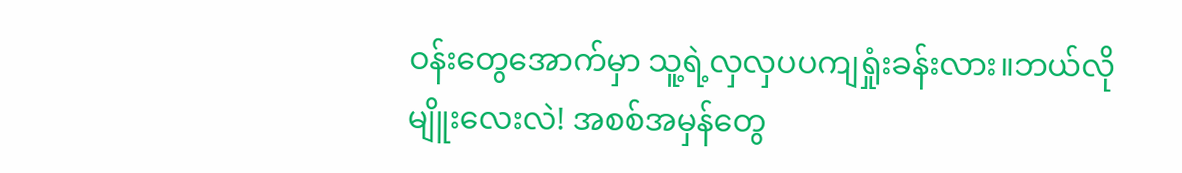ဝန်းတွေအောက်မှာ သူ့ရဲ့လှလှပပကျရှုံးခန်းလား။ဘယ်လိုမျိူးလေးလဲ! အစစ်အမှန်တွေ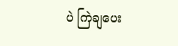ပဲ ကြဲချပေး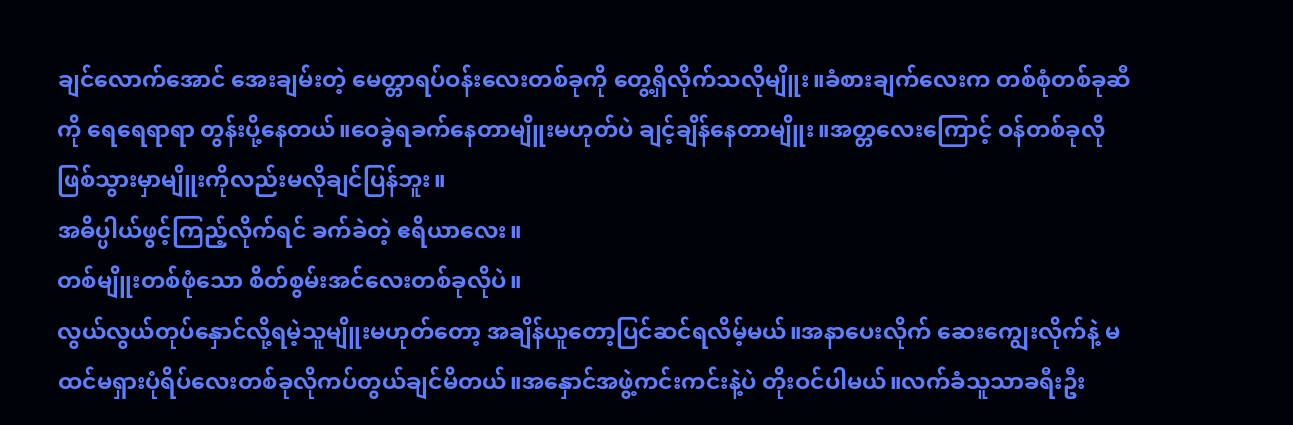ချင်လောက်အောင် အေးချမ်းတဲ့ မေတ္တာရပ်ဝန်းလေးတစ်ခုကို တွေ့ရှိလိုက်သလိုမျိူး။ခံစားချက်လေးက တစ်စုံတစ်ခုဆီကို ရေရေရာရာ တွန်းပို့နေတယ်။ဝေခွဲရခက်နေတာမျိူးမဟုတ်ပဲ ချင့်ချိန်နေတာမျိူး။အတ္တလေးကြောင့် ဝန်တစ်ခုလိုဖြစ်သွားမှာမျိူးကိုလည်းမလိုချင်ပြန်ဘူး။
အဓိပ္ပါယ်ဖွင့်ကြည့်လိုက်ရင် ခက်ခဲတဲ့ ဧရိယာလေး။
တစ်မျိူးတစ်ဖုံသော စိတ်စွမ်းအင်လေးတစ်ခုလိုပဲ။
လွယ်လွယ်တုပ်နှောင်လို့ရမဲ့သူမျိူးမဟုတ်တော့ အချိန်ယူတော့ပြင်ဆင်ရလိမ့်မယ်။အနာပေးလိုက် ဆေးကျွေးလိုက်နဲ့ မထင်မရှားပုံရိပ်လေးတစ်ခုလိုကပ်တွယ်ချင်မိတယ်။အနှောင်အဖွဲ့ကင်းကင်းနဲ့ပဲ တိုးဝင်ပါမယ်။လက်ခံသူသာခရီးဦး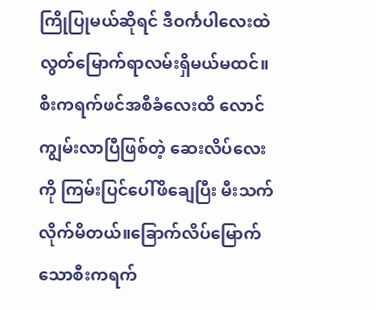ကြိုပြုမယ်ဆိုရင် ဒီဝင်္ကပါလေးထဲ လွတ်မြောက်ရာလမ်းရှိမယ်မထင်။စီးကရက်ဖင်အစီခံလေးထိ လောင်ကျွမ်းလာပြီဖြစ်တဲ့ ဆေးလိပ်လေးကို ကြမ်းပြင်ပေါ်ဖိချေပြီး မီးသက်လိုက်မိတယ်။ခြောက်လိပ်မြောက်သောစီးကရက်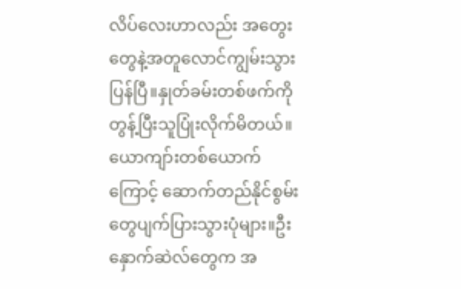လိပ်လေးဟာလည်း အတွေးတွေနဲ့အတူလောင်ကျွမ်းသွားပြန်ပြီ။နှုတ်ခမ်းတစ်ဖက်ကို တွန့်ပြီးသူပြုံးလိုက်မိတယ်။ယောကျာ်းတစ်ယောက်ကြောင့် ဆောက်တည်နိုင်စွမ်းတွေပျက်ပြားသွားပုံများ။ဦးနှောက်ဆဲလ်တွေက အ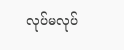လုပ်မလုပ်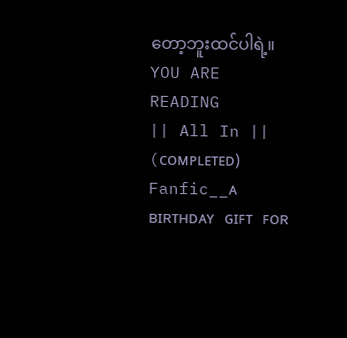တော့ဘူးထင်ပါရဲ့။
YOU ARE READING
|| All In || (ᴄᴏᴍᴘʟᴇᴛᴇᴅ)
Fanfic__ᴀ ʙɪʀᴛʜᴅᴀʏ ɢɪꜰᴛ ꜰᴏʀ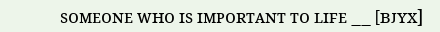ꜱᴏᴍᴇᴏɴᴇ ᴡʜᴏ ɪꜱ ɪᴍᴘᴏʀᴛᴀɴᴛ ᴛᴏ ʟɪꜰᴇ __ [ʙᴊʏx]